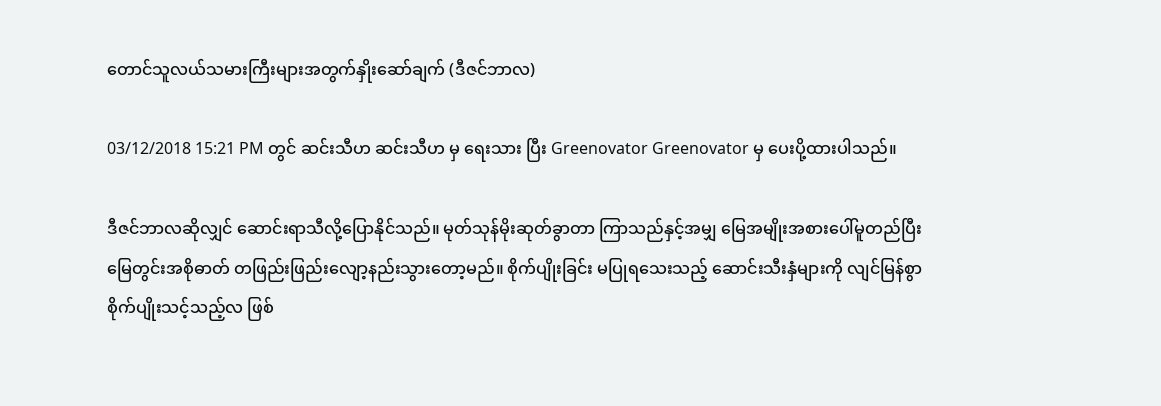တောင်သူလယ်သမားကြီးများအတွက်နှိုးဆော်ချက် (ဒီဇင်ဘာလ)

03/12/2018 15:21 PM တွင် ဆင်းသီဟ ဆင်းသီဟ မှ ရေးသား ပြီး Greenovator Greenovator မှ ပေးပို့ထားပါသည်။

ဒီဇင်ဘာလဆိုလျှင် ဆောင်းရာသီလို့ပြောနိုင်သည်။ မုတ်သုန်မိုးဆုတ်ခွာတာ ကြာသည်နှင့်အမျှ မြေအမျိုးအစားပေါ်မူတည်ပြီး မြေတွင်းအစိုဓာတ် တဖြည်းဖြည်းလျော့နည်းသွားတော့မည်။ စိုက်ပျိုးခြင်း မပြုရသေးသည့် ဆောင်းသီးနှံများကို လျင်မြန်စွာစိုက်ပျိုးသင့်သည့်လ ဖြစ်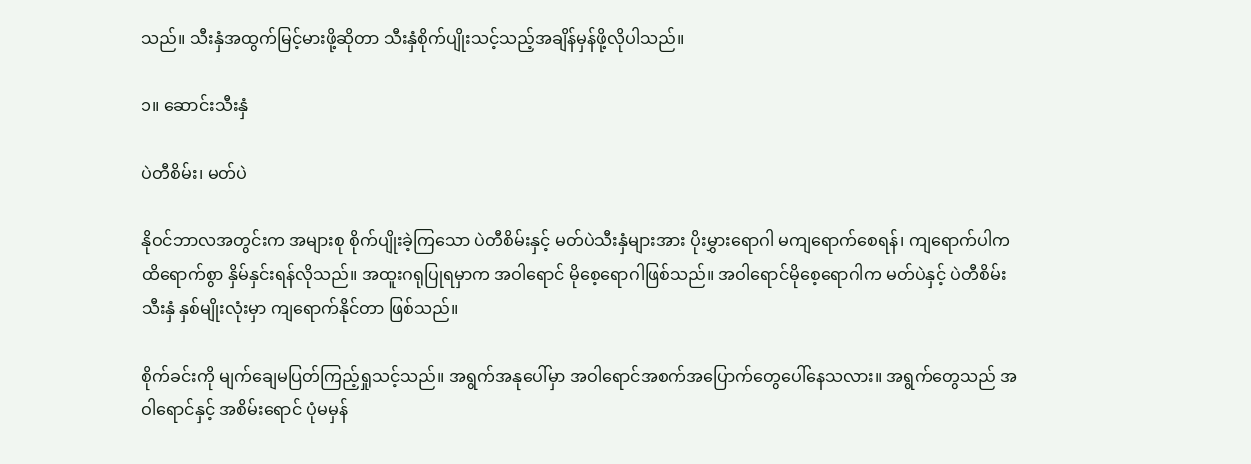သည်။ သီးနှံအထွက်မြင့်မားဖို့ဆိုတာ သီးနှံစိုက်ပျိုးသင့်သည့်အချိန်မှန်ဖို့လိုပါသည်။

၁။ ဆောင်းသီးနှံ

ပဲတီစိမ်း၊ မတ်ပဲ

နိုဝင်ဘာလအတွင်းက အများစု စိုက်ပျိုးခဲ့ကြသော ပဲတီစိမ်းနှင့် မတ်ပဲသီးနှံများအား ပိုးမွှားရောဂါ မကျရောက်စေရန်၊ ကျရောက်ပါကထိရောက်စွာ နှိမ်နှင်းရန်လိုသည်။ အထူးဂရုပြုရမှာက အဝါရောင် မိုစေ့ရောဂါဖြစ်သည်။ အဝါရောင်မိုစေ့ရောဂါက မတ်ပဲနှင့် ပဲတီစိမ်းသီးနှံ နှစ်မျိုးလုံးမှာ ကျရောက်နိုင်တာ ဖြစ်သည်။

စိုက်ခင်းကို မျက်ချေမပြတ်ကြည့်ရှုသင့်သည်။ အရွက်အနုပေါ်မှာ အဝါရောင်အစက်အပြောက်တွေပေါ်နေသလား။ အရွက်တွေသည် အဝါရောင်နှင့် အစိမ်းရောင် ပုံမမှန်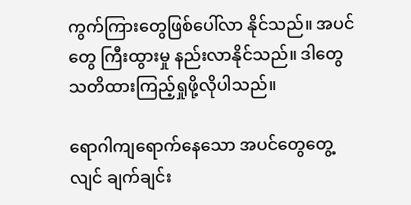ကွက်ကြားတွေဖြစ်ပေါ်လာ နိုင်သည်။ အပင်တွေ ကြီးထွားမှု နည်းလာနိုင်သည်။ ဒါတွေသတိထားကြည့်ရှုဖို့လိုပါသည်။

ရောဂါကျရောက်နေသော အပင်တွေတွေ့လျင် ချက်ချင်း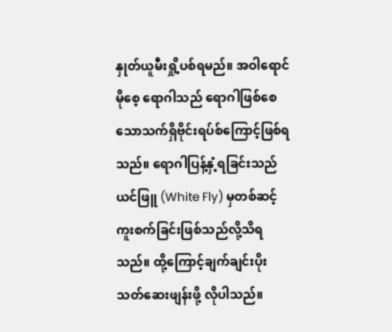နှုတ်ယူမီးရှို့ပစ်ရမည်။ အဝါရောင်မိုစေ့ ရောဂါသည် ရောဂါဖြစ်စေသောသက်ရှိဗိုင်းရပ်စ်ကြောင့်ဖြစ်ရသည်။ ရောဂါပြန့်နှံ့ရခြင်းသည် ယင်ဖြူ (White Fly) မှတစ်ဆင့် ကူးစက်ခြင်းဖြစ်သည်လို့သိရသည်။ ထို့ကြောင့်ချက်ချင်းပိုးသတ်ဆေးဖျန်းဖို့ လိုပါသည်။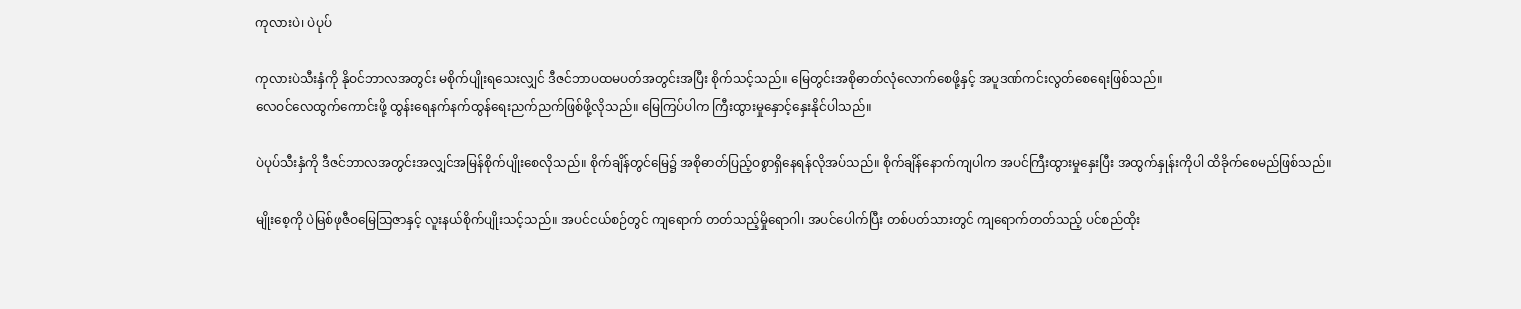ကုလားပဲ၊ ပဲပုပ်

ကုလားပဲသီးနှံကို နိုဝင်ဘာလအတွင်း မစိုက်ပျိုးရသေးလျှင် ဒီဇင်ဘာပထမပတ်အတွင်းအပြီး စိုက်သင့်သည်။ မြေတွင်းအစိုဓာတ်လုံလောက်စေဖို့နှင့် အပူဒဏ်ကင်းလွတ်စေရေးဖြစ်သည်။
လေဝင်လေထွက်ကောင်းဖို့ ထွန်းရေနက်နက်ထွန်ရေးညက်ညက်ဖြစ်ဖို့လိုသည်။ မြေကြပ်ပါက ကြီးထွားမှုနှောင့်နှေးနိုင်ပါသည်။

ပဲပုပ်သီးနှံကို ဒီဇင်ဘာလအတွင်းအလျှင်အမြန်စိုက်ပျိုးစေလိုသည်။ စိုက်ချိန်တွင်မြေ၌ အစိုဓာတ်ပြည့်ဝစွာရှိနေရန်လိုအပ်သည်။ စိုက်ချိန်နောက်ကျပါက အပင်ကြီးထွားမှုနှေးပြီး အထွက်နှုန်းကိုပါ ထိခိုက်စေမည်ဖြစ်သည်။

မျိုးစေ့ကို ပဲမြစ်ဖုဇီဝမြေသြဇာနှင့် လူးနယ်စိုက်ပျိုးသင့်သည်။ အပင်ငယ်စဉ်တွင် ကျရောက် တတ်သည့်မှိုရောဂါ၊ အပင်ပေါက်ပြီး တစ်ပတ်သားတွင် ကျရောက်တတ်သည့် ပင်စည်ထိုး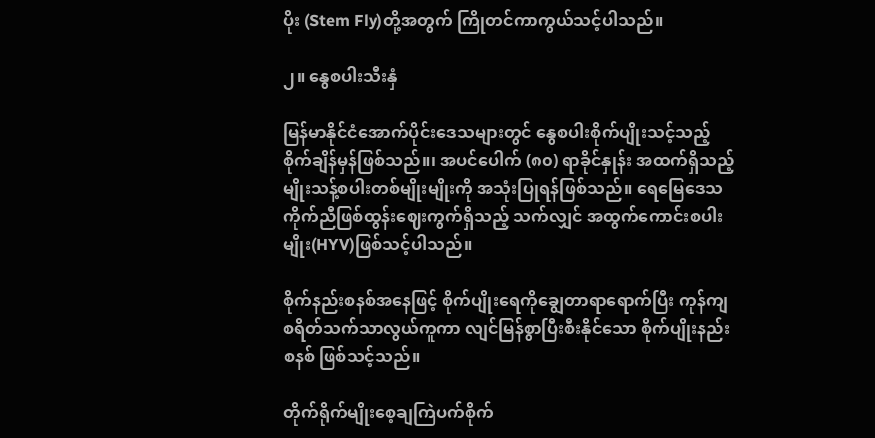ပိုး (Stem Fly)တို့အတွက် ကြိုတင်ကာကွယ်သင့်ပါသည်။

၂။ နွေစပါးသီးနှံ

မြန်မာနိုင်ငံအောက်ပိုင်းဒေသများတွင် နွေစပါးစိုက်ပျိုးသင့်သည့် စိုက်ချိန်မှန်ဖြစ်သည်။၊ အပင်ပေါက် (၈၀) ရာခိုင်နှုန်း အထက်ရှိသည့် မျိုးသန့်စပါးတစ်မျိုးမျိုးကို အသုံးပြုရန်ဖြစ်သည်။ ရေမြေဒေသ ကိုက်ညီဖြစ်ထွန်းဈေးကွက်ရှိသည့် သက်လျှင် အထွက်ကောင်းစပါးမျိုး(HYV)ဖြစ်သင့်ပါသည်။

စိုက်နည်းစနစ်အနေဖြင့် စိုက်ပျိုးရေကိုချွေတာရာရောက်ပြီး ကုန်ကျစရိတ်သက်သာလွယ်ကူကာ လျင်မြန်စွာပြီးစီးနိုင်သော စိုက်ပျိုးနည်းစနစ် ဖြစ်သင့်သည်။

တိုက်ရိုက်မျိုးစေ့ချကြဲပက်စိုက်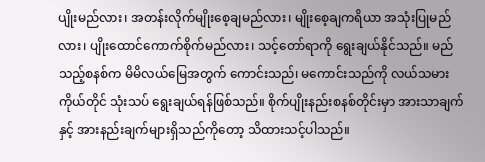ပျိုးမည်လား၊ အတန်းလိုက်မျိုးစေ့ချမည်လား၊ မျိုးစေ့ချကရိယာ အသုံးပြုမည်လား၊ ပျိုးထောင်ကောက်စိုက်မည်လား၊ သင့်တော်ရာကို ရွေးချယ်နိုင်သည်။ မည်သည့်စနစ်က မိမိလယ်မြေအတွက် ကောင်းသည်၊ မကောင်းသည်ကို လယ်သမားကိုယ်တိုင် သုံးသပ် ရွေးချယ်ရန်ဖြစ်သည်။ စိုက်ပျိုးနည်းစနစ်တိုင်းမှာ အားသာချက်နှင့် အားနည်းချက်များရှိသည်ကိုတော့ သိထားသင့်ပါသည်။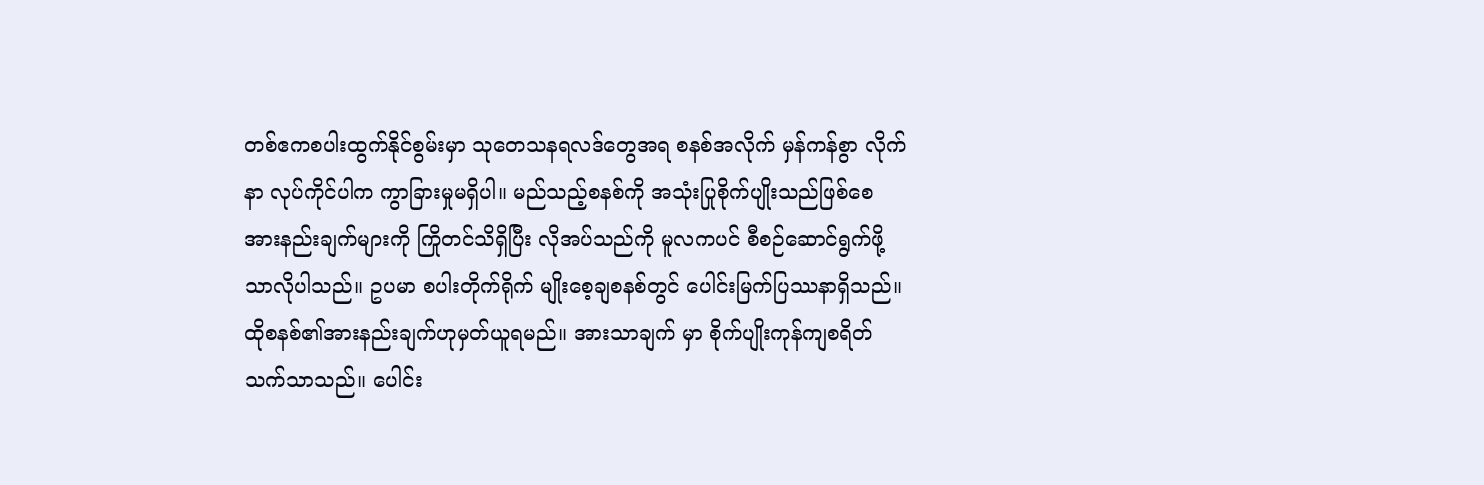တစ်ဧကစပါးထွက်နိုင်စွမ်းမှာ သုတေသနရလဒ်တွေအရ စနစ်အလိုက် မှန်ကန်စွာ လိုက်နာ လုပ်ကိုင်ပါက ကွာခြားမှုမရှိပါ။ မည်သည့်စနစ်ကို အသုံးပြုစိုက်ပျိုးသည်ဖြစ်စေ အားနည်းချက်များကို ကြိုတင်သိရှိပြီး လိုအပ်သည်ကို မူလကပင် စီစဉ်ဆောင်ရွက်ဖို့သာလိုပါသည်။ ဥပမာ စပါးတိုက်ရိုက် မျိုးစေ့ချစနစ်တွင် ပေါင်းမြက်ပြဿနာရှိသည်။ ထိုစနစ်၏အားနည်းချက်ဟုမှတ်ယူရမည်။ အားသာချက် မှာ စိုက်ပျိုးကုန်ကျစရိတ်သက်သာသည်။ ပေါင်း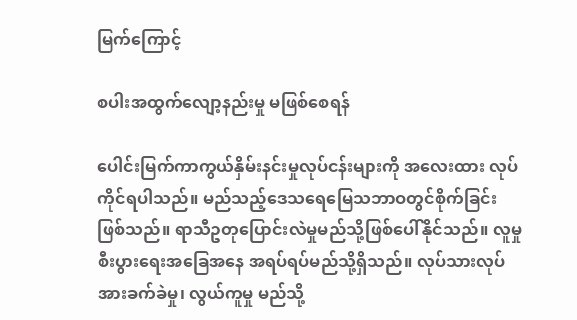မြက်ကြောင့်

စပါးအထွက်လျော့နည်းမှု မဖြစ်စေရန်

ပေါင်းမြက်ကာကွယ်နှိမ်းနင်းမှုလုပ်ငန်းများကို အလေးထား လုပ်ကိုင်ရပါသည်။ မည်သည့်ဒေသရေမြေသဘာဝတွင်စိုက်ခြင်းဖြစ်သည်။ ရာသီဥတုပြောင်းလဲမှုမည်သို့ဖြစ်ပေါ်နိုင်သည်။ လူမှုစီးပွားရေးအခြေအနေ အရပ်ရပ်မည်သို့ရှိသည်။ လုပ်သားလုပ်အားခက်ခဲမှု၊ လွယ်ကူမှု မည်သို့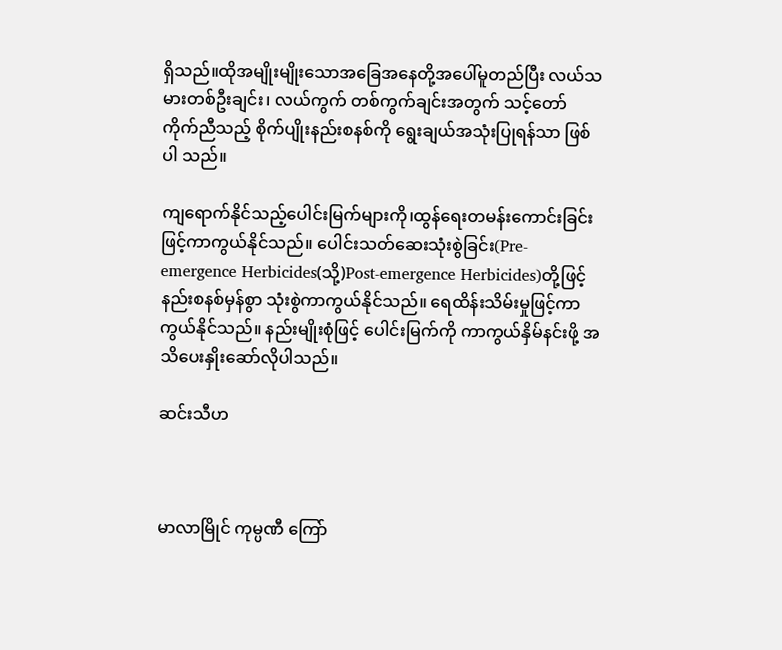ရှိသည်။ထိုအမျိုးမျိုးသောအခြေအနေတို့အပေါ်မူတည်ပြီး လယ်သမားတစ်ဦးချင်း၊ လယ်ကွက် တစ်ကွက်ချင်းအတွက် သင့်တော်ကိုက်ညီသည့် စိုက်ပျိုးနည်းစနစ်ကို ရွေးချယ်အသုံးပြုရန်သာ ဖြစ်ပါ သည်။

ကျရောက်နိုင်သည့်ပေါင်းမြက်များကို၊ထွန်ရေးတမန်းကောင်းခြင်းဖြင့်ကာကွယ်နိုင်သည်။ ပေါင်းသတ်ဆေးသုံးစွဲခြင်း(Pre-emergence Herbicides(သို့)Post-emergence Herbicides)တို့ဖြင့် နည်းစနစ်မှန်စွာ သုံးစွဲကာကွယ်နိုင်သည်။ ရေထိန်းသိမ်းမှုဖြင့်ကာကွယ်နိုင်သည်။ နည်းမျိုးစုံဖြင့် ပေါင်းမြက်ကို ကာကွယ်နှိမ်နင်းဖို့ အသိပေးနှိုးဆော်လိုပါသည်။

ဆင်းသီဟ



မာလာမြိုင် ကုမ္ပဏီ ကြော်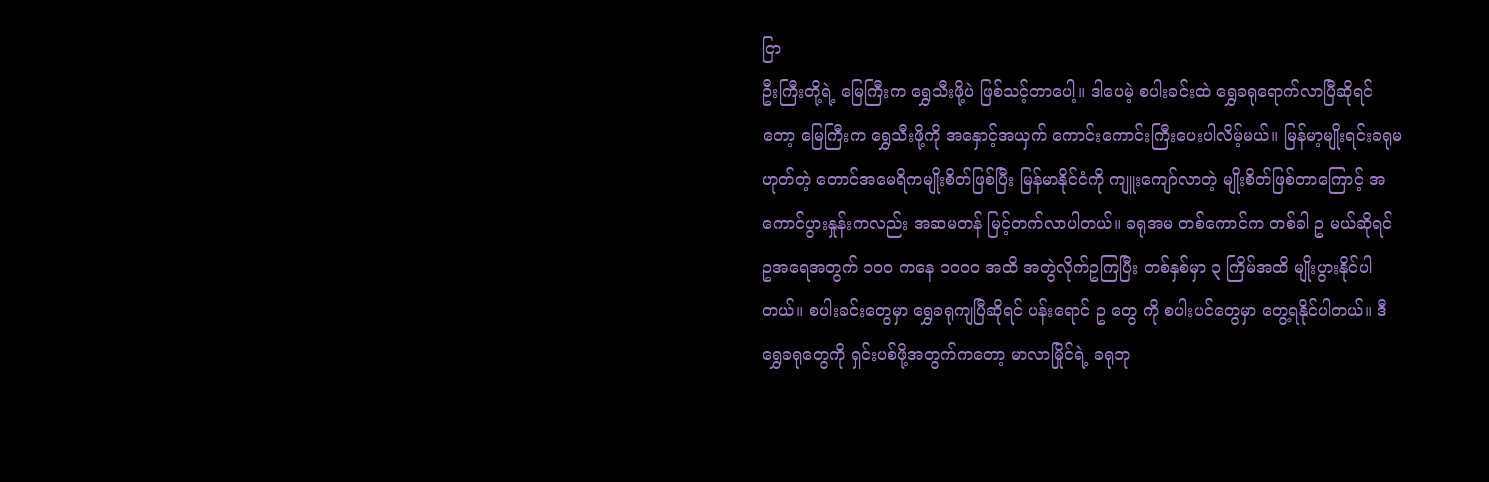ငြာ
ဦးကြီးတို့ရဲ့ မြေကြီးက ရွှေသီးဖို့ပဲ ဖြစ်သင့်တာပေါ့။ ဒါပေမဲ့ စပါးခင်းထဲ ရွှေခရုရောက်လာပြီဆိုရင်တော့ မြေကြီးက ရွှေသီးဖို့ကို အနှောင့်အယှက် ကောင်းကောင်းကြီးပေးပါလိမ့်မယ်။ မြန်မာ့မျိုးရင်းခရုမဟုတ်တဲ့ တောင်အမေရိကမျိုးစိတ်ဖြစ်ပြီး မြန်မာနိုင်ငံကို ကျူးကျော်လာတဲ့ မျိုးစိတ်ဖြစ်တာကြောင့် အကောင်ပွားနှုန်းကလည်း အဆမတန် မြင့်တက်လာပါတယ်။ ခရုအမ တစ်ကောင်က တစ်ခါ ဥ မယ်ဆိုရင် ဥအရေအတွက် ၁၀၀ ကနေ ၁၀၀၀ အထိ အတွဲလိုက်ဥကြပြီး တစ်နှစ်မှာ ၃ ကြိမ်အထိ မျိုးပွားနိုင်ပါတယ်။ စပါးခင်းတွေမှာ ရွှေခရုကျပြီဆိုရင် ပန်းရောင် ဥ တွေ ကို စပါးပင်တွေမှာ တွေ့ရနိုင်ပါတယ်။ ဒီရွှေခရုတွေကို ရှင်းပစ်ဖို့အတွက်ကတော့ မာလာမြိုင်ရဲ့ ခရုဘု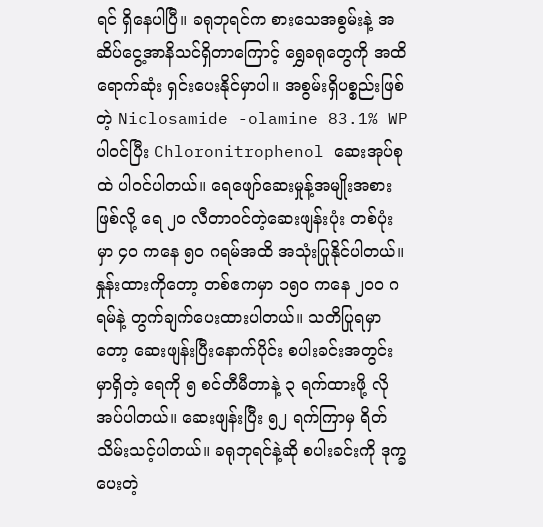ရင် ရှိနေပါပြီ။ ခရုဘုရင်က စားသေအစွမ်းနဲ့ အဆိပ်ငွေ့အာနိသင်ရှိတာကြောင့် ရွှေခရုတွေကို အထိရောက်ဆုံး ရှင်းပေးနိုင်မှာပါ။ အစွမ်းရှိပစ္စည်းဖြစ်တဲ့ Niclosamide -olamine 83.1% WP ပါဝင်ပြီး Chloronitrophenol ဆေးအုပ်စုထဲ ပါဝင်ပါတယ်။ ရေဖျော်ဆေးမှုန့်အမျိုးအစားဖြစ်လို့ ရေ ၂၀ လီတာဝင်တဲ့ဆေးဖျန်းပုံး တစ်ပုံးမှာ ၄၀ ကနေ ၅၀ ဂရမ်အထိ အသုံးပြုနိုင်ပါတယ်။ နှုန်းထားကိုတော့ တစ်ဧကမှာ ၁၅၀ ကနေ ၂၀၀ ဂရမ်နဲ့ တွက်ချက်ပေးထားပါတယ်။ သတိပြုရမှာတော့ ဆေးဖျန်းပြီးနောက်ပိုင်း စပါးခင်းအတွင်းမှာရှိတဲ့ ရေကို ၅ စင်တီမီတာနဲ့ ၃ ရက်ထားဖို့ လိုအပ်ပါတယ်။ ဆေးဖျန်းပြီး ၅၂ ရက်ကြာမှ ရိတ်သိမ်းသင့်ပါတယ်။ ခရုဘုရင်နဲ့ဆို စပါးခင်းကို ဒုက္ခပေးတဲ့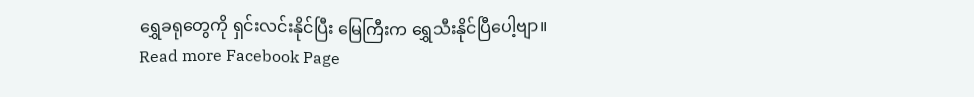ရွှေခရုတွေကို ရှင်းလင်းနိုင်ပြီး မြေကြီးက ရွှေသီးနိုင်ပြီပေါ့ဗျာ။
Read more Facebook Page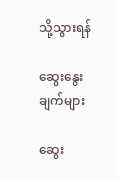သို့သွားရန်

ဆွေးနွေးချက်များ

ဆွေး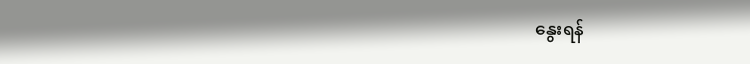နွေးရန်